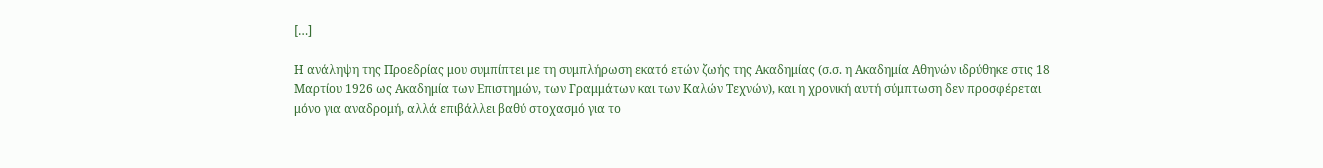[…]

Η ανάληψη της Προεδρίας μου συμπίπτει με τη συμπλήρωση εκατό ετών ζωής της Ακαδημίας (σ.σ. η Aκαδημία Aθηνών ιδρύθηκε στις 18 Mαρτίου 1926 ως Ακαδημία των Επιστημών, των Γραμμάτων και των Καλών Τεχνών), και η χρονική αυτή σύμπτωση δεν προσφέρεται μόνο για αναδρομή, αλλά επιβάλλει βαθύ στοχασμό για το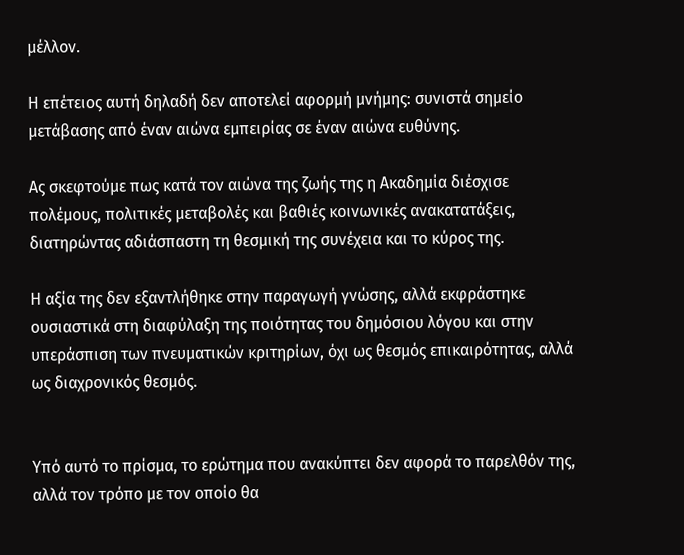μέλλον.

Η επέτειος αυτή δηλαδή δεν αποτελεί αφορμή μνήμης: συνιστά σημείο μετάβασης από έναν αιώνα εμπειρίας σε έναν αιώνα ευθύνης.

Ας σκεφτούμε πως κατά τον αιώνα της ζωής της η Ακαδημία διέσχισε πολέμους, πολιτικές μεταβολές και βαθιές κοινωνικές ανακατατάξεις, διατηρώντας αδιάσπαστη τη θεσμική της συνέχεια και το κύρος της.

Η αξία της δεν εξαντλήθηκε στην παραγωγή γνώσης, αλλά εκφράστηκε ουσιαστικά στη διαφύλαξη της ποιότητας του δημόσιου λόγου και στην υπεράσπιση των πνευματικών κριτηρίων, όχι ως θεσμός επικαιρότητας, αλλά ως διαχρονικός θεσμός.


Υπό αυτό το πρίσμα, το ερώτημα που ανακύπτει δεν αφορά το παρελθόν της, αλλά τον τρόπο με τον οποίο θα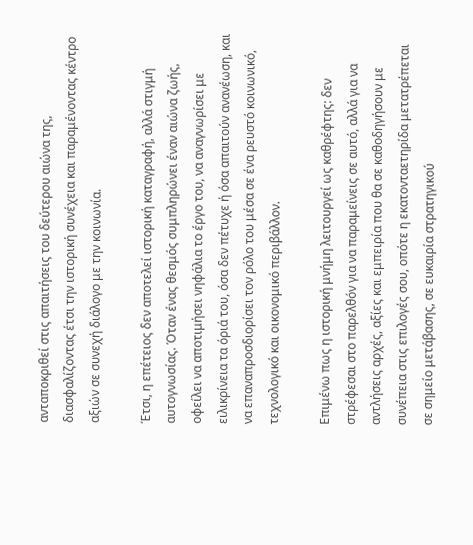ανταποκριθεί στις απαιτήσεις του δεύτερου αιώνα της, διασφαλίζοντας έτσι την ιστορική συνέχεια και παραμένοντας κέντρο αξιών σε συνεχή διάλογο με την κοινωνία.

Έτσι, η επέτειος δεν αποτελεί ιστορική καταγραφή, αλλά στιγμή αυτογνωσίας. Όταν ένας θεσμός συμπληρώνει έναν αιώνα ζωής, οφείλει να αποτιμήσει νηφάλια το έργο του, να αναγνωρίσει με ειλικρίνεια τα όριά του, όσα δεν πέτυχε ή όσα απαιτούν ανανέωση, και να επαναπροσδιορίσει τον ρόλο του μέσα σε ένα ρευστό κοινωνικό, τεχνολογικό και οικονομικό περιβάλλον.

Επιμένω πως η ιστορική μνήμη λειτουργεί ως καθρέφτης: δεν στρέφεσαι στο παρελθόν για να παραμείνεις σε αυτό, αλλά για να αντλήσεις αρχές, αξίες και εμπειρία που θα σε καθοδηγήσουν με συνέπεια στις επιλογές σου, οπότε η εκατονταετηρίδα μετατρέπεται σε σημείο μετάβασης, σε ευκαιρία στρατηγικού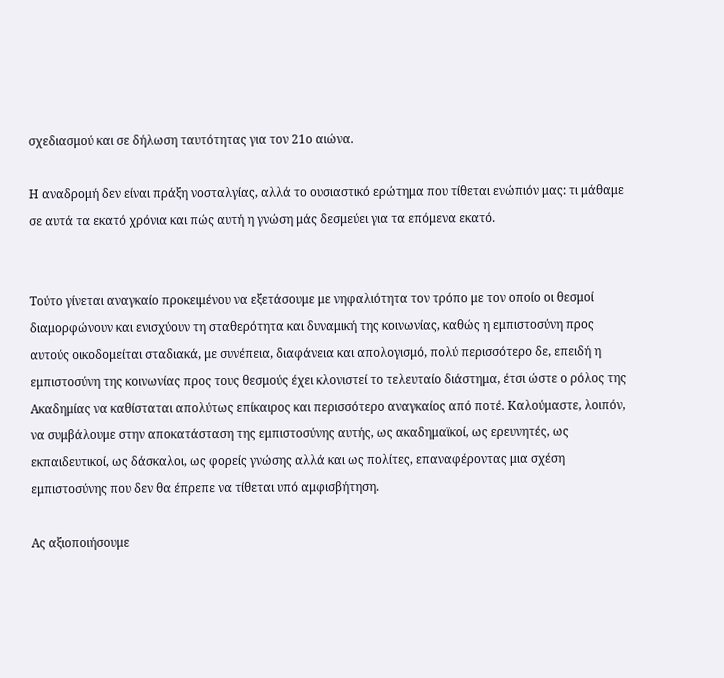σχεδιασμού και σε δήλωση ταυτότητας για τον 21ο αιώνα.

Η αναδρομή δεν είναι πράξη νοσταλγίας, αλλά το ουσιαστικό ερώτημα που τίθεται ενώπιόν μας: τι μάθαμε σε αυτά τα εκατό χρόνια και πώς αυτή η γνώση μάς δεσμεύει για τα επόμενα εκατό.


Τούτο γίνεται αναγκαίο προκειμένου να εξετάσουμε με νηφαλιότητα τον τρόπο με τον οποίο οι θεσμοί διαμορφώνουν και ενισχύουν τη σταθερότητα και δυναμική της κοινωνίας, καθώς η εμπιστοσύνη προς αυτούς οικοδομείται σταδιακά, με συνέπεια, διαφάνεια και απολογισμό, πολύ περισσότερο δε, επειδή η εμπιστοσύνη της κοινωνίας προς τους θεσμούς έχει κλονιστεί το τελευταίο διάστημα, έτσι ώστε ο ρόλος της Ακαδημίας να καθίσταται απολύτως επίκαιρος και περισσότερο αναγκαίος από ποτέ. Καλούμαστε, λοιπόν, να συμβάλουμε στην αποκατάσταση της εμπιστοσύνης αυτής, ως ακαδημαϊκοί, ως ερευνητές, ως εκπαιδευτικοί, ως δάσκαλοι, ως φορείς γνώσης αλλά και ως πολίτες, επαναφέροντας μια σχέση εμπιστοσύνης που δεν θα έπρεπε να τίθεται υπό αμφισβήτηση.

Ας αξιοποιήσουμε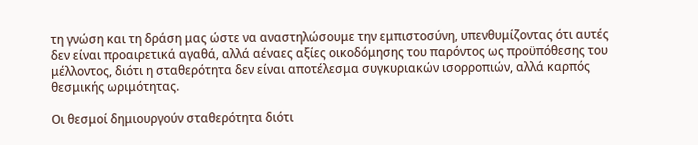τη γνώση και τη δράση μας ώστε να αναστηλώσουμε την εμπιστοσύνη, υπενθυμίζοντας ότι αυτές δεν είναι προαιρετικά αγαθά, αλλά αέναες αξίες οικοδόμησης του παρόντος ως προϋπόθεσης του μέλλοντος, διότι η σταθερότητα δεν είναι αποτέλεσμα συγκυριακών ισορροπιών, αλλά καρπός θεσμικής ωριμότητας.

Οι θεσμοί δημιουργούν σταθερότητα διότι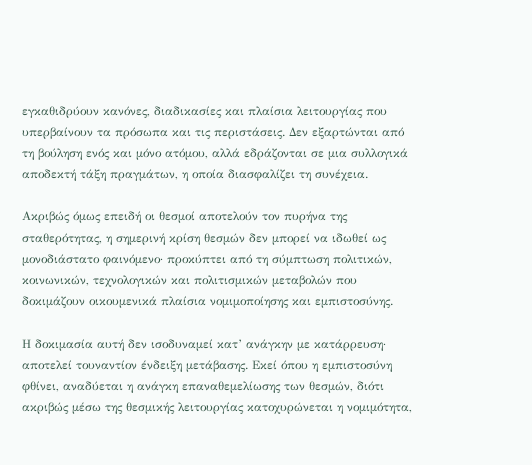εγκαθιδρύουν κανόνες, διαδικασίες και πλαίσια λειτουργίας που υπερβαίνουν τα πρόσωπα και τις περιστάσεις. Δεν εξαρτώνται από τη βούληση ενός και μόνο ατόμου, αλλά εδράζονται σε μια συλλογικά αποδεκτή τάξη πραγμάτων, η οποία διασφαλίζει τη συνέχεια.

Ακριβώς όμως επειδή οι θεσμοί αποτελούν τον πυρήνα της σταθερότητας, η σημερινή κρίση θεσμών δεν μπορεί να ιδωθεί ως μονοδιάστατο φαινόμενο· προκύπτει από τη σύμπτωση πολιτικών, κοινωνικών, τεχνολογικών και πολιτισμικών μεταβολών που δοκιμάζουν οικουμενικά πλαίσια νομιμοποίησης και εμπιστοσύνης.

Η δοκιμασία αυτή δεν ισοδυναμεί κατ’ ανάγκην με κατάρρευση· αποτελεί τουναντίον ένδειξη μετάβασης. Εκεί όπου η εμπιστοσύνη φθίνει, αναδύεται η ανάγκη επαναθεμελίωσης των θεσμών, διότι ακριβώς μέσω της θεσμικής λειτουργίας κατοχυρώνεται η νομιμότητα,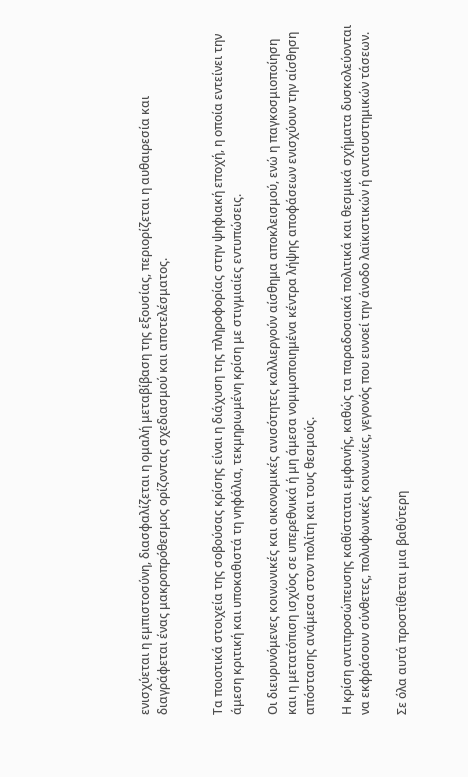ενισχύεται η εμπιστοσύνη, διασφαλίζεται η ομαλή μεταβίβαση της εξουσίας, περιορίζεται η αυθαιρεσία και διαγράφεται ένας μακροπρόθεσμος ορίζοντας σχεδιασμού και αποτελέσματος.


Τα ποιοτικά στοιχεία της σοβούσας κρίσης είναι η διάχυση της πληροφορίας στην ψηφιακή εποχή, η οποία εντείνει την άμεση κριτική και υποκαθιστά τη νηφάλια, τεκμηριωμένη κρίση με στιγμιαίες εντυπώσεις.

Οι διευρυνόμενες κοινωνικές και οικονομικές ανισότητες καλλιεργούν αίσθημα αποκλεισμού, ενώ η παγκοσμιοποίηση και η μετατόπιση ισχύος σε υπερεθνικά ή μη άμεσα νομιμοποιημένα κέντρα λήψης αποφάσεων ενισχύουν την αίσθηση απόστασης ανάμεσα στον πολίτη και τους θεσμούς.

Η κρίση αντιπροσώπευσης καθίσταται εμφανής, καθώς τα παραδοσιακά πολιτικά και θεσμικά σχήματα δυσκολεύονται να εκφράσουν σύνθετες, πολυφωνικές κοινωνίες, γεγονός που ευνοεί την άνοδο λαϊκιστικών ή αντισυστημικών τάσεων.

Σε όλα αυτά προστίθεται μια βαθύτερη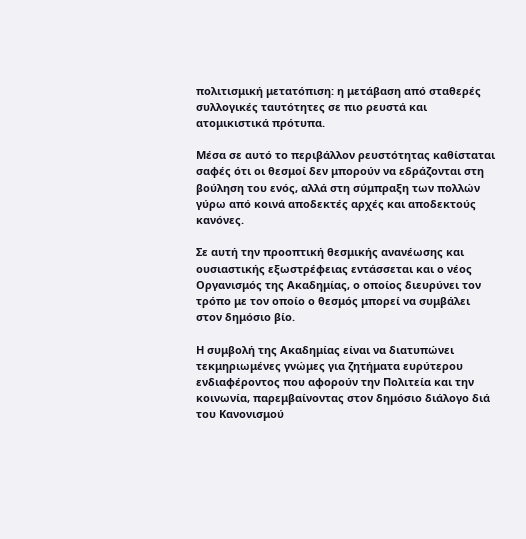πολιτισμική μετατόπιση: η μετάβαση από σταθερές συλλογικές ταυτότητες σε πιο ρευστά και ατομικιστικά πρότυπα.

Μέσα σε αυτό το περιβάλλον ρευστότητας καθίσταται σαφές ότι οι θεσμοί δεν μπορούν να εδράζονται στη βούληση του ενός, αλλά στη σύμπραξη των πολλών γύρω από κοινά αποδεκτές αρχές και αποδεκτούς κανόνες.

Σε αυτή την προοπτική θεσμικής ανανέωσης και ουσιαστικής εξωστρέφειας εντάσσεται και ο νέος Οργανισμός της Ακαδημίας, ο οποίος διευρύνει τον τρόπο με τον οποίο ο θεσμός μπορεί να συμβάλει στον δημόσιο βίο.

Η συμβολή της Ακαδημίας είναι να διατυπώνει τεκμηριωμένες γνώμες για ζητήματα ευρύτερου ενδιαφέροντος που αφορούν την Πολιτεία και την κοινωνία, παρεμβαίνοντας στον δημόσιο διάλογο διά του Κανονισμού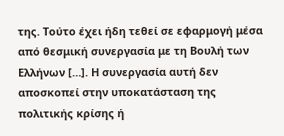της. Τούτο έχει ήδη τεθεί σε εφαρμογή μέσα από θεσμική συνεργασία με τη Βουλή των Ελλήνων […]. Η συνεργασία αυτή δεν αποσκοπεί στην υποκατάσταση της πολιτικής κρίσης ή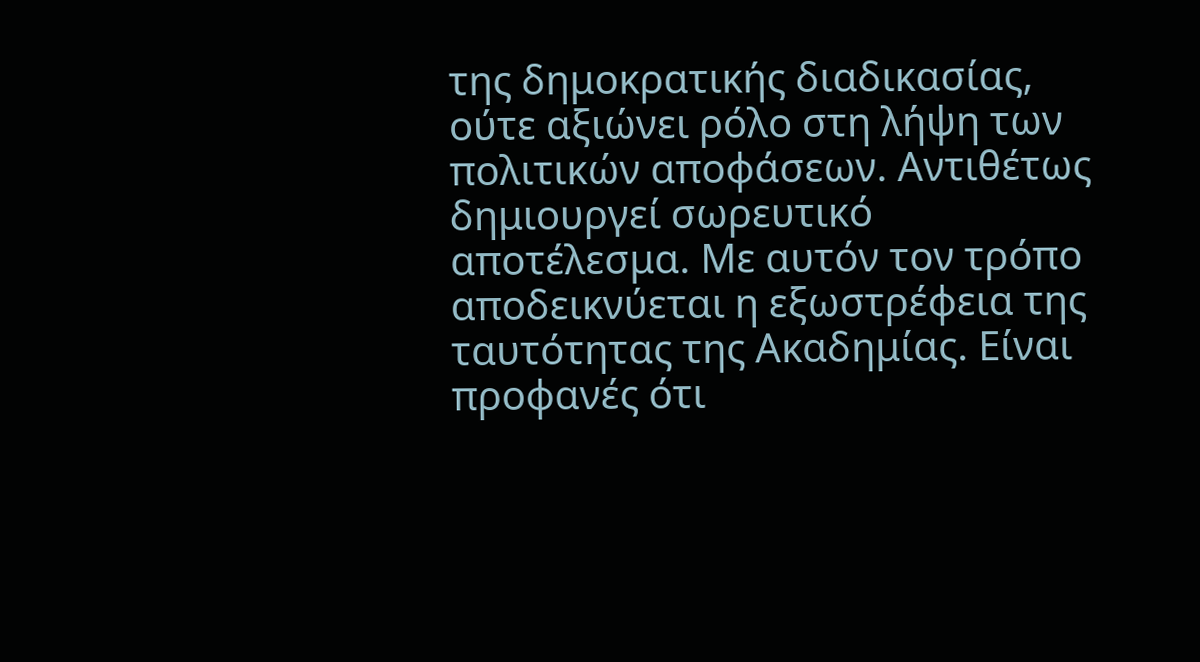της δημοκρατικής διαδικασίας, ούτε αξιώνει ρόλο στη λήψη των πολιτικών αποφάσεων. Αντιθέτως δημιουργεί σωρευτικό αποτέλεσμα. Με αυτόν τον τρόπο αποδεικνύεται η εξωστρέφεια της ταυτότητας της Ακαδημίας. Είναι προφανές ότι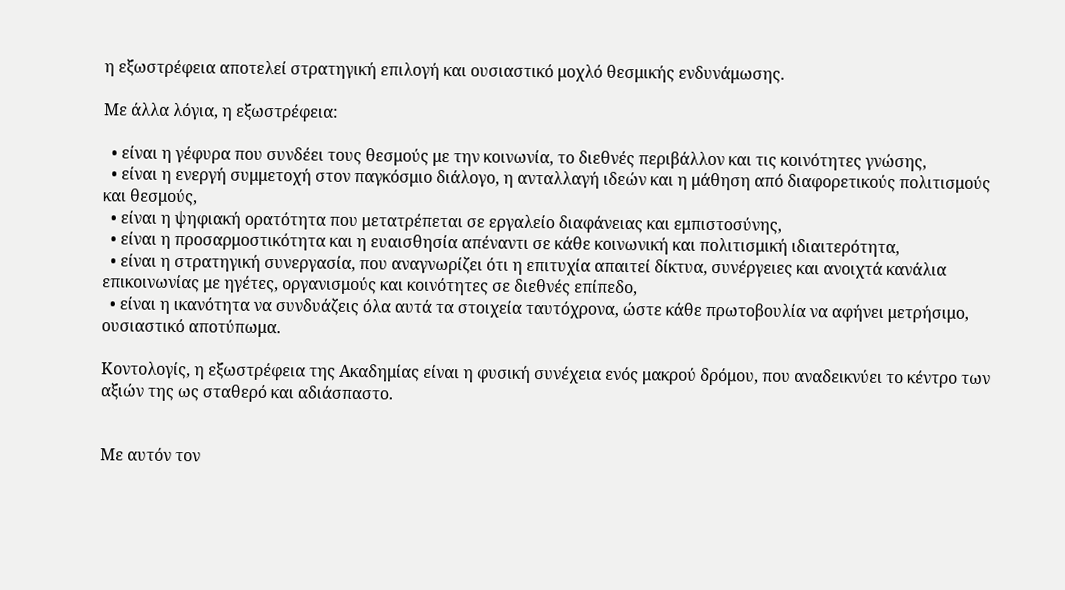η εξωστρέφεια αποτελεί στρατηγική επιλογή και ουσιαστικό μοχλό θεσμικής ενδυνάμωσης.

Με άλλα λόγια, η εξωστρέφεια:

  • είναι η γέφυρα που συνδέει τους θεσμούς με την κοινωνία, το διεθνές περιβάλλον και τις κοινότητες γνώσης,
  • είναι η ενεργή συμμετοχή στον παγκόσμιο διάλογο, η ανταλλαγή ιδεών και η μάθηση από διαφορετικούς πολιτισμούς και θεσμούς,
  • είναι η ψηφιακή ορατότητα που μετατρέπεται σε εργαλείο διαφάνειας και εμπιστοσύνης,
  • είναι η προσαρμοστικότητα και η ευαισθησία απέναντι σε κάθε κοινωνική και πολιτισμική ιδιαιτερότητα,
  • είναι η στρατηγική συνεργασία, που αναγνωρίζει ότι η επιτυχία απαιτεί δίκτυα, συνέργειες και ανοιχτά κανάλια επικοινωνίας με ηγέτες, οργανισμούς και κοινότητες σε διεθνές επίπεδο,
  • είναι η ικανότητα να συνδυάζεις όλα αυτά τα στοιχεία ταυτόχρονα, ώστε κάθε πρωτοβουλία να αφήνει μετρήσιμο, ουσιαστικό αποτύπωμα.

Κοντολογίς, η εξωστρέφεια της Ακαδημίας είναι η φυσική συνέχεια ενός μακρού δρόμου, που αναδεικνύει το κέντρο των αξιών της ως σταθερό και αδιάσπαστο.


Με αυτόν τον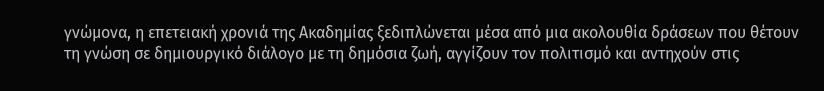γνώμονα, η επετειακή χρονιά της Ακαδημίας ξεδιπλώνεται μέσα από μια ακολουθία δράσεων που θέτουν τη γνώση σε δημιουργικό διάλογο με τη δημόσια ζωή, αγγίζουν τον πολιτισμό και αντηχούν στις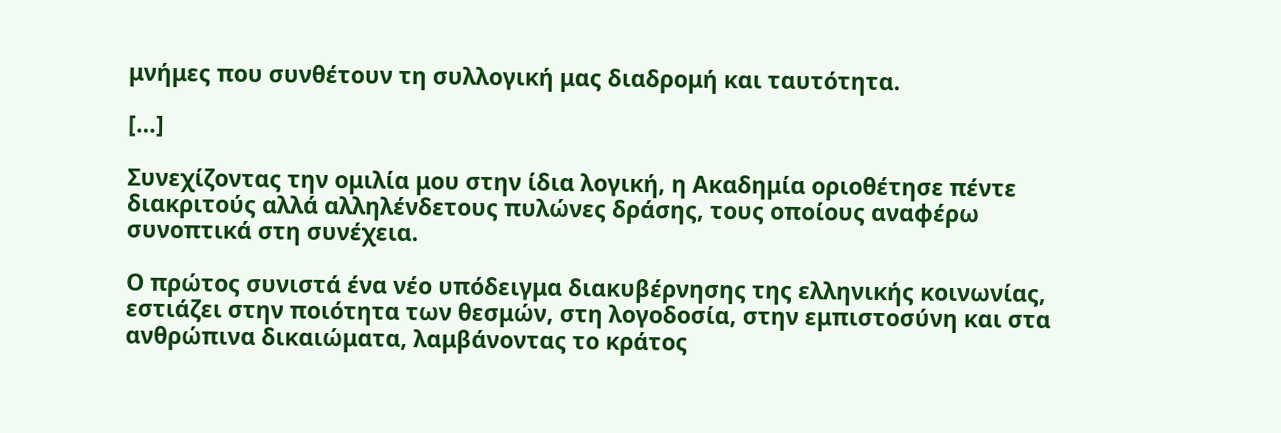μνήμες που συνθέτουν τη συλλογική μας διαδρομή και ταυτότητα.

[…]

Συνεχίζοντας την ομιλία μου στην ίδια λογική, η Ακαδημία οριοθέτησε πέντε διακριτούς αλλά αλληλένδετους πυλώνες δράσης, τους οποίους αναφέρω συνοπτικά στη συνέχεια.

Ο πρώτος συνιστά ένα νέο υπόδειγμα διακυβέρνησης της ελληνικής κοινωνίας, εστιάζει στην ποιότητα των θεσμών, στη λογοδοσία, στην εμπιστοσύνη και στα ανθρώπινα δικαιώματα, λαμβάνοντας το κράτος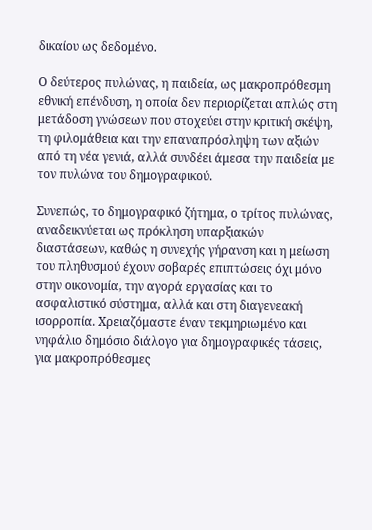δικαίου ως δεδομένο.

Ο δεύτερος πυλώνας, η παιδεία, ως μακροπρόθεσμη εθνική επένδυση, η οποία δεν περιορίζεται απλώς στη μετάδοση γνώσεων που στοχεύει στην κριτική σκέψη, τη φιλομάθεια και την επαναπρόσληψη των αξιών από τη νέα γενιά, αλλά συνδέει άμεσα την παιδεία με τον πυλώνα του δημογραφικού.

Συνεπώς, το δημογραφικό ζήτημα, ο τρίτος πυλώνας, αναδεικνύεται ως πρόκληση υπαρξιακών διαστάσεων, καθώς η συνεχής γήρανση και η μείωση του πληθυσμού έχουν σοβαρές επιπτώσεις όχι μόνο στην οικονομία, την αγορά εργασίας και το ασφαλιστικό σύστημα, αλλά και στη διαγενεακή ισορροπία. Χρειαζόμαστε έναν τεκμηριωμένο και νηφάλιο δημόσιο διάλογο για δημογραφικές τάσεις, για μακροπρόθεσμες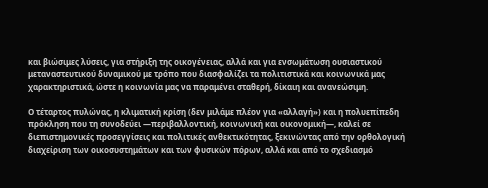και βιώσιμες λύσεις, για στήριξη της οικογένειας, αλλά και για ενσωμάτωση ουσιαστικού μεταναστευτικού δυναμικού με τρόπο που διασφαλίζει τα πολιτιστικά και κοινωνικά μας χαρακτηριστικά, ώστε η κοινωνία μας να παραμένει σταθερή, δίκαιη και ανανεώσιμη.

Ο τέταρτος πυλώνας, η κλιματική κρίση (δεν μιλάμε πλέον για «αλλαγή») και η πολυεπίπεδη πρόκληση που τη συνοδεύει —περιβαλλοντική, κοινωνική και οικονομική—, καλεί σε διεπιστημονικές προσεγγίσεις και πολιτικές ανθεκτικότητας, ξεκινώντας από την ορθολογική διαχείριση των οικοσυστημάτων και των φυσικών πόρων, αλλά και από το σχεδιασμό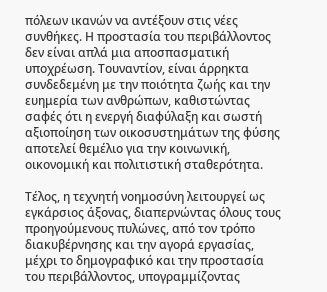πόλεων ικανών να αντέξουν στις νέες συνθήκες. Η προστασία του περιβάλλοντος δεν είναι απλά μια αποσπασματική υποχρέωση. Τουναντίον, είναι άρρηκτα συνδεδεμένη με την ποιότητα ζωής και την ευημερία των ανθρώπων, καθιστώντας σαφές ότι η ενεργή διαφύλαξη και σωστή αξιοποίηση των οικοσυστημάτων της φύσης αποτελεί θεμέλιο για την κοινωνική, οικονομική και πολιτιστική σταθερότητα.

Τέλος, η τεχνητή νοημοσύνη λειτουργεί ως εγκάρσιος άξονας, διαπερνώντας όλους τους προηγούμενους πυλώνες, από τον τρόπο διακυβέρνησης και την αγορά εργασίας, μέχρι το δημογραφικό και την προστασία του περιβάλλοντος, υπογραμμίζοντας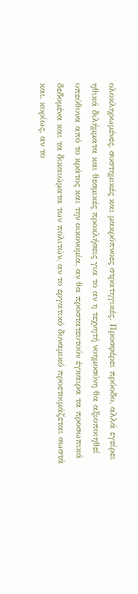ολοκληρωμένες, συστημικές και μακρόπνοες στρατηγικές. Προσφέρει πρόοδο, αλλά εγείρει ηθικά διλήμματα και θεσμικές προκλήσεις για το αν η τεχνητή νοημοσύνη θα αξιοποιηθεί υπεύθυνα από το κράτος και την οικονομία, αν θα προστατευτούν έγκαιρα τα προσωπικά δεδομένα και τα δικαιώματα των πολιτών, αν το εργατικό δυναμικό προετοιμάζεται σωστά και, κυρίως, αν το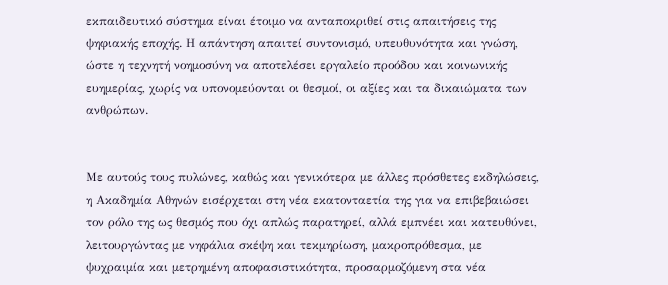εκπαιδευτικό σύστημα είναι έτοιμο να ανταποκριθεί στις απαιτήσεις της ψηφιακής εποχής. Η απάντηση απαιτεί συντονισμό, υπευθυνότητα και γνώση, ώστε η τεχνητή νοημοσύνη να αποτελέσει εργαλείο προόδου και κοινωνικής ευημερίας, χωρίς να υπονομεύονται οι θεσμοί, οι αξίες και τα δικαιώματα των ανθρώπων.


Με αυτούς τους πυλώνες, καθώς και γενικότερα με άλλες πρόσθετες εκδηλώσεις, η Ακαδημία Αθηνών εισέρχεται στη νέα εκατονταετία της για να επιβεβαιώσει τον ρόλο της ως θεσμός που όχι απλώς παρατηρεί, αλλά εμπνέει και κατευθύνει, λειτουργώντας με νηφάλια σκέψη και τεκμηρίωση, μακροπρόθεσμα, με ψυχραιμία και μετρημένη αποφασιστικότητα, προσαρμοζόμενη στα νέα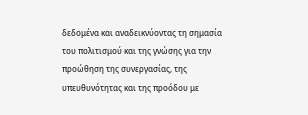δεδομένα και αναδεικνύοντας τη σημασία του πολιτισμού και της γνώσης για την προώθηση της συνεργασίας, της υπευθυνότητας και της προόδου με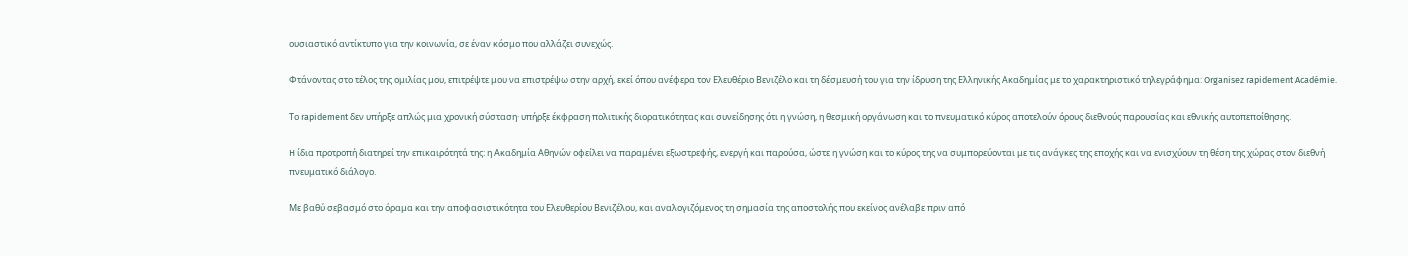ουσιαστικό αντίκτυπο για την κοινωνία, σε έναν κόσμο που αλλάζει συνεχώς.

Φτάνοντας στο τέλος της ομιλίας μου, επιτρέψτε μου να επιστρέψω στην αρχή, εκεί όπου ανέφερα τον Ελευθέριο Βενιζέλο και τη δέσμευσή του για την ίδρυση της Ελληνικής Ακαδημίας με το χαρακτηριστικό τηλεγράφημα: Organisez rapidement Académie.

Το rapidement δεν υπήρξε απλώς μια χρονική σύσταση· υπήρξε έκφραση πολιτικής διορατικότητας και συνείδησης ότι η γνώση, η θεσμική οργάνωση και το πνευματικό κύρος αποτελούν όρους διεθνούς παρουσίας και εθνικής αυτοπεποίθησης.

H ίδια προτροπή διατηρεί την επικαιρότητά της: η Ακαδημία Αθηνών οφείλει να παραμένει εξωστρεφής, ενεργή και παρούσα, ώστε η γνώση και το κύρος της να συμπορεύονται με τις ανάγκες της εποχής και να ενισχύουν τη θέση της χώρας στον διεθνή πνευματικό διάλογο.

Με βαθύ σεβασμό στο όραμα και την αποφασιστικότητα του Ελευθερίου Βενιζέλου, και αναλογιζόμενος τη σημασία της αποστολής που εκείνος ανέλαβε πριν από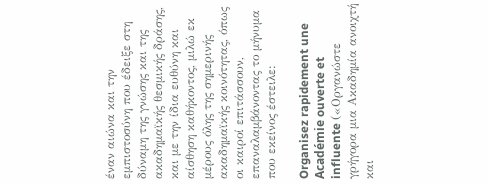έναν αιώνα και την εμπιστοσύνη που έδειξε στη δύναμη της γνώσης και της ακαδημαϊκής θεσμικής δράσης, και με την ίδια ευθύνη και αίσθηση καθήκοντος, μιλώ εκ μέρους όλης της σημερινής ακαδημαϊκής κοινότητας, όπως οι καιροί επιτάσσουν, επαναλαμβάνοντας το μήνυμα που εκείνος έστειλε:

Organisez rapidement une Académie ouverte et influente («Οργανώστε γρήγορα μια Ακαδημία ανοιχτή και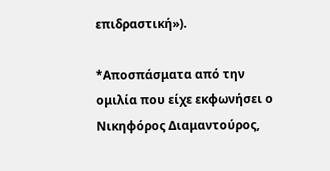επιδραστική»).

*Αποσπάσματα από την ομιλία που είχε εκφωνήσει ο Νικηφόρος Διαμαντούρος,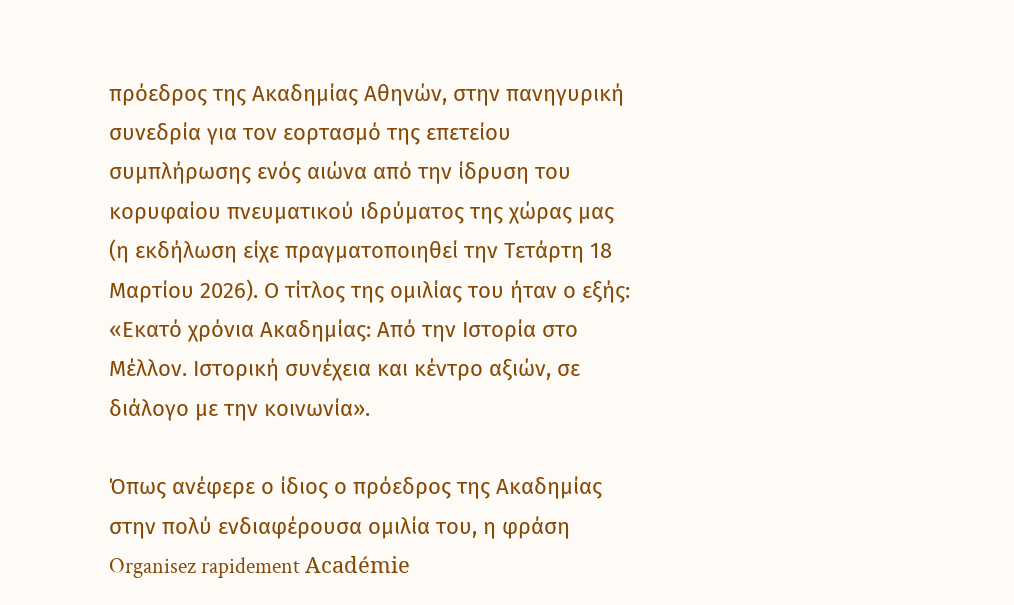πρόεδρος της Ακαδημίας Αθηνών, στην πανηγυρική συνεδρία για τον εορτασμό της επετείου συμπλήρωσης ενός αιώνα από την ίδρυση του κορυφαίου πνευματικού ιδρύματος της χώρας μας (η εκδήλωση είχε πραγματοποιηθεί την Τετάρτη 18 Μαρτίου 2026). Ο τίτλος της ομιλίας του ήταν ο εξής: «Εκατό χρόνια Ακαδημίας: Από την Ιστορία στο Μέλλον. Ιστορική συνέχεια και κέντρο αξιών, σε διάλογο με την κοινωνία».

Όπως ανέφερε ο ίδιος ο πρόεδρος της Ακαδημίας στην πολύ ενδιαφέρουσα ομιλία του, η φράση Organisez rapidement Académie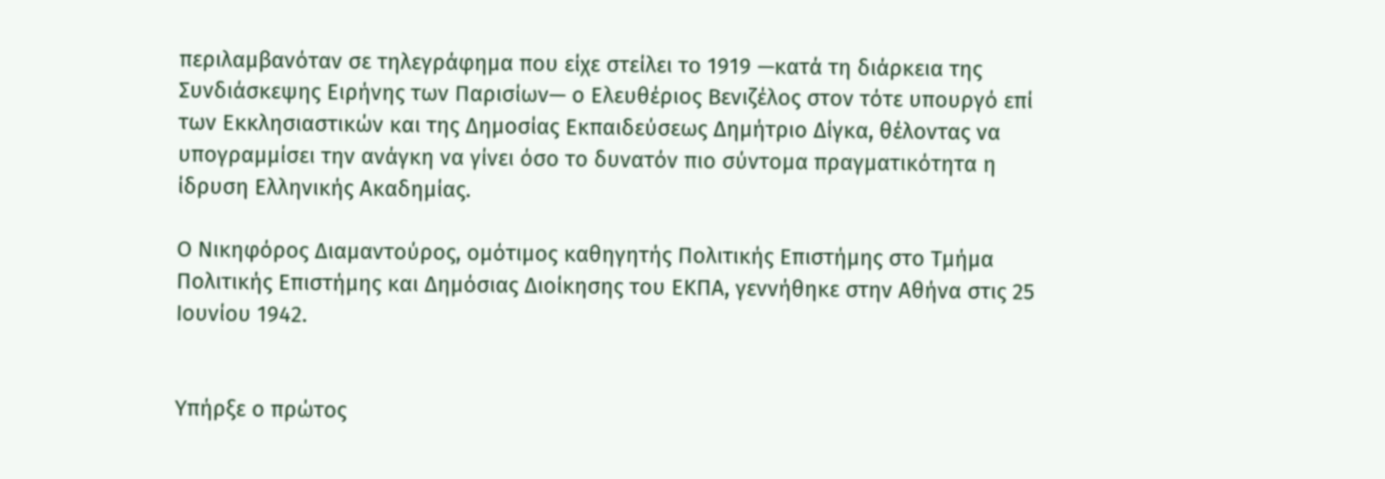περιλαμβανόταν σε τηλεγράφημα που είχε στείλει το 1919 —κατά τη διάρκεια της Συνδιάσκεψης Ειρήνης των Παρισίων— ο Ελευθέριος Βενιζέλος στον τότε υπουργό επί των Εκκλησιαστικών και της Δημοσίας Εκπαιδεύσεως Δημήτριο Δίγκα, θέλοντας να υπογραμμίσει την ανάγκη να γίνει όσο το δυνατόν πιο σύντομα πραγματικότητα η ίδρυση Ελληνικής Ακαδημίας.

Ο Νικηφόρος Διαμαντούρος, ομότιμος καθηγητής Πολιτικής Επιστήμης στο Τμήμα Πολιτικής Επιστήμης και Δημόσιας Διοίκησης του ΕΚΠΑ, γεννήθηκε στην Αθήνα στις 25 Ιουνίου 1942.


Υπήρξε ο πρώτος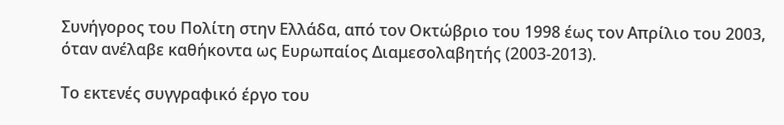Συνήγορος του Πολίτη στην Ελλάδα, από τον Οκτώβριο του 1998 έως τον Απρίλιο του 2003, όταν ανέλαβε καθήκοντα ως Ευρωπαίος Διαμεσολαβητής (2003-2013).

Το εκτενές συγγραφικό έργο του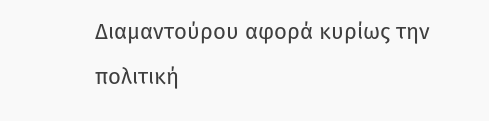Διαμαντούρου αφορά κυρίως την πολιτική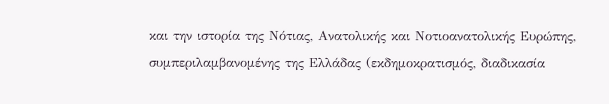και την ιστορία της Νότιας, Ανατολικής και Νοτιοανατολικής Ευρώπης, συμπεριλαμβανομένης της Ελλάδας (εκδημοκρατισμός, διαδικασία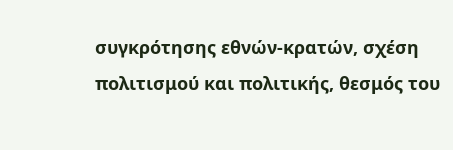συγκρότησης εθνών-κρατών, σχέση πολιτισμού και πολιτικής, θεσμός του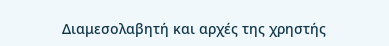Διαμεσολαβητή και αρχές της χρηστής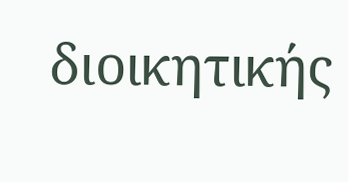διοικητικής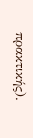πρακτικής).